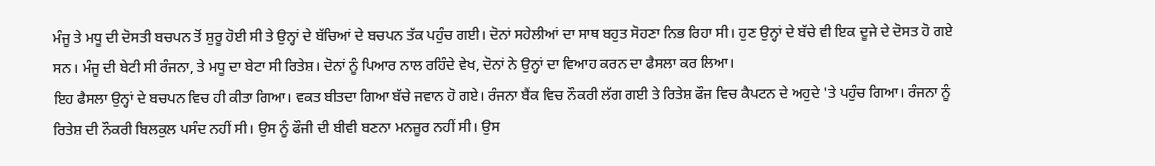ਮੰਜੂ ਤੇ ਮਧੂ ਦੀ ਦੋਸਤੀ ਬਚਪਨ ਤੋਂ ਸ਼ੁਰੂ ਹੋਈ ਸੀ ਤੇ ਉਨ੍ਹਾਂ ਦੇ ਬੱਚਿਆਂ ਦੇ ਬਚਪਨ ਤੱਕ ਪਹੁੰਚ ਗਈ। ਦੋਨਾਂ ਸਹੇਲੀਆਂ ਦਾ ਸਾਥ ਬਹੁਤ ਸੋਹਣਾ ਨਿਭ ਰਿਹਾ ਸੀ। ਹੁਣ ਉਨ੍ਹਾਂ ਦੇ ਬੱਚੇ ਵੀ ਇਕ ਦੂਜੇ ਦੇ ਦੋਸਤ ਹੋ ਗਏ ਸਨ। ਮੰਜੂ ਦੀ ਬੇਟੀ ਸੀ ਰੰਜਨਾ, ਤੇ ਮਧੂ ਦਾ ਬੇਟਾ ਸੀ ਰਿਤੇਸ਼। ਦੋਨਾਂ ਨੂੰ ਪਿਆਰ ਨਾਲ ਰਹਿੰਦੇ ਵੇਖ, ਦੋਨਾਂ ਨੇ ਉਨ੍ਹਾਂ ਦਾ ਵਿਆਹ ਕਰਨ ਦਾ ਫੈਸਲਾ ਕਰ ਲਿਆ।
ਇਹ ਫੈਸਲਾ ਉਨ੍ਹਾਂ ਦੇ ਬਚਪਨ ਵਿਚ ਹੀ ਕੀਤਾ ਗਿਆ। ਵਕਤ ਬੀਤਦਾ ਗਿਆ ਬੱਚੇ ਜਵਾਨ ਹੋ ਗਏ। ਰੰਜਨਾ ਬੈਂਕ ਵਿਚ ਨੌਕਰੀ ਲੱਗ ਗਈ ਤੇ ਰਿਤੇਸ਼ ਫੌਜ ਵਿਚ ਕੈਪਟਨ ਦੇ ਅਹੁਦੇ 'ਤੇ ਪਹੁੰਚ ਗਿਆ। ਰੰਜਨਾ ਨੂੰ ਰਿਤੇਸ਼ ਦੀ ਨੌਕਰੀ ਬਿਲਕੁਲ ਪਸੰਦ ਨਹੀਂ ਸੀ। ਉਸ ਨੂੰ ਫੌਜੀ ਦੀ ਬੀਵੀ ਬਣਨਾ ਮਨਜ਼ੂਰ ਨਹੀਂ ਸੀ। ਉਸ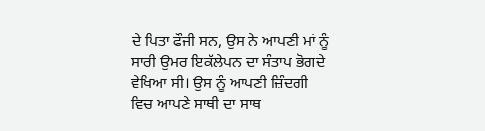ਦੇ ਪਿਤਾ ਫੌਜੀ ਸਨ, ਉਸ ਨੇ ਆਪਣੀ ਮਾਂ ਨੂੰ ਸਾਰੀ ਉਮਰ ਇਕੱਲੇਪਨ ਦਾ ਸੰਤਾਪ ਭੋਗਦੇ ਵੇਖਿਆ ਸੀ। ਉਸ ਨੂੰ ਆਪਣੀ ਜ਼ਿੰਦਗੀ ਵਿਚ ਆਪਣੇ ਸਾਥੀ ਦਾ ਸਾਥ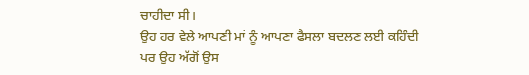ਚਾਹੀਦਾ ਸੀ।
ਉਹ ਹਰ ਵੇਲੇ ਆਪਣੀ ਮਾਂ ਨੂੰ ਆਪਣਾ ਫੈਸਲਾ ਬਦਲਣ ਲਈ ਕਹਿੰਦੀ ਪਰ ਉਹ ਅੱਗੋਂ ਉਸ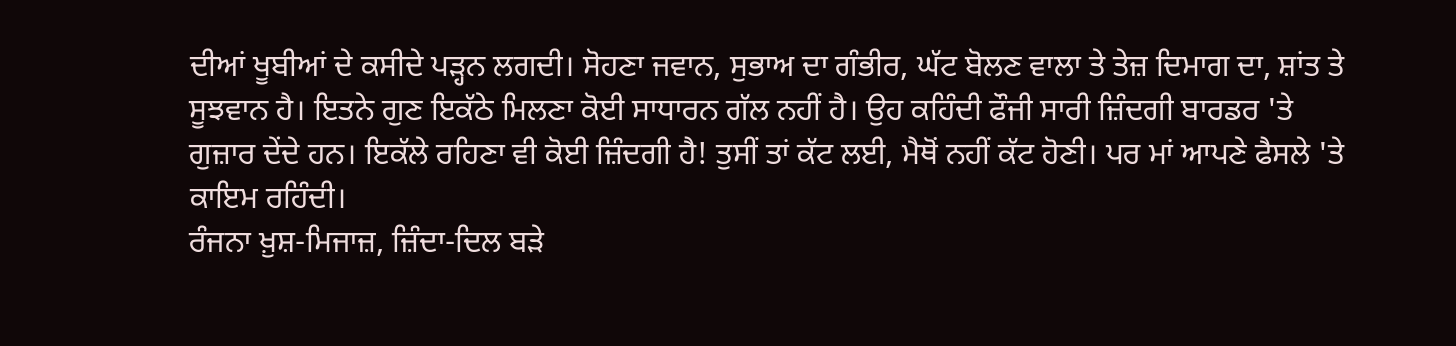ਦੀਆਂ ਖੂਬੀਆਂ ਦੇ ਕਸੀਦੇ ਪੜ੍ਹਨ ਲਗਦੀ। ਸੋਹਣਾ ਜਵਾਨ, ਸੁਭਾਅ ਦਾ ਗੰਭੀਰ, ਘੱਟ ਬੋਲਣ ਵਾਲਾ ਤੇ ਤੇਜ਼ ਦਿਮਾਗ ਦਾ, ਸ਼ਾਂਤ ਤੇ ਸੂਝਵਾਨ ਹੈ। ਇਤਨੇ ਗੁਣ ਇਕੱਠੇ ਮਿਲਣਾ ਕੋਈ ਸਾਧਾਰਨ ਗੱਲ ਨਹੀਂ ਹੈ। ਉਹ ਕਹਿੰਦੀ ਫੌਜੀ ਸਾਰੀ ਜ਼ਿੰਦਗੀ ਬਾਰਡਰ 'ਤੇ ਗੁਜ਼ਾਰ ਦੇਂਦੇ ਹਨ। ਇਕੱਲੇ ਰਹਿਣਾ ਵੀ ਕੋਈ ਜ਼ਿੰਦਗੀ ਹੈ! ਤੁਸੀਂ ਤਾਂ ਕੱਟ ਲਈ, ਮੈਥੋਂ ਨਹੀਂ ਕੱਟ ਹੋਣੀ। ਪਰ ਮਾਂ ਆਪਣੇ ਫੈਸਲੇ 'ਤੇ ਕਾਇਮ ਰਹਿੰਦੀ।
ਰੰਜਨਾ ਖ਼ੁਸ਼-ਮਿਜਾਜ਼, ਜ਼ਿੰਦਾ-ਦਿਲ ਬੜੇ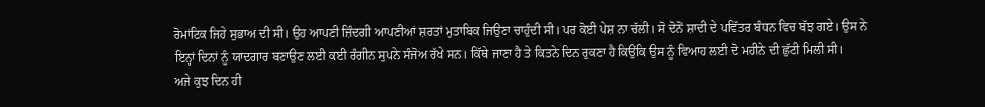ਰੋਮਾਂਟਿਕ ਜਿਹੇ ਸੁਭਾਅ ਦੀ ਸੀ। ਉਹ ਆਪਣੀ ਜ਼ਿੰਦਗੀ ਆਪਣੀਆਂ ਸ਼ਰਤਾਂ ਮੁਤਾਬਿਕ ਜਿਉਣਾ ਚਾਹੁੰਦੀ ਸੀ। ਪਰ ਕੋਈ ਪੇਸ਼ ਨਾ ਚੱਲੀ। ਸੋ ਦੋਨੋਂ ਸ਼ਾਦੀ ਦੇ ਪਵਿੱਤਰ ਬੰਧਨ ਵਿਚ ਬੱਝ ਗਏ। ਉਸ ਨੇ ਇਨ੍ਹਾਂ ਦਿਨਾਂ ਨੂੰ ਯਾਦਗਾਰ ਬਣਾਉਣ ਲਈ ਕਈ ਰੰਗੀਨ ਸੁਪਨੇ ਸੰਜੋਅ ਰੱਖੇ ਸਨ। ਕਿੱਥੇ ਜਾਣਾ ਹੈ ਤੇ ਕਿਤਨੇ ਦਿਨ ਰੁਕਣਾ ਹੈ ਕਿਉਂਕਿ ਉਸ ਨੂੰ ਵਿਆਹ ਲਈ ਦੋ ਮਹੀਨੇ ਦੀ ਛੁੱਟੀ ਮਿਲੀ ਸੀ।
ਅਜੇ ਕੁਝ ਦਿਨ ਹੀ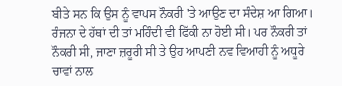ਬੀਤੇ ਸਨ ਕਿ ਉਸ ਨੂੰ ਵਾਪਸ ਨੌਕਰੀ 'ਤੇ ਆਉਣ ਦਾ ਸੰਦੇਸ਼ ਆ ਗਿਆ। ਰੰਜਨਾ ਦੇ ਹੱਥਾਂ ਦੀ ਤਾਂ ਮਹਿੰਦੀ ਵੀ ਫਿੱਕੀ ਨਾ ਹੋਈ ਸੀ। ਪਰ ਨੌਕਰੀ ਤਾਂ ਨੌਕਰੀ ਸੀ, ਜਾਣਾ ਜ਼ਰੂਰੀ ਸੀ ਤੇ ਉਹ ਆਪਣੀ ਨਵ ਵਿਆਹੀ ਨੂੰ ਅਧੂਰੇ ਚਾਵਾਂ ਨਾਲ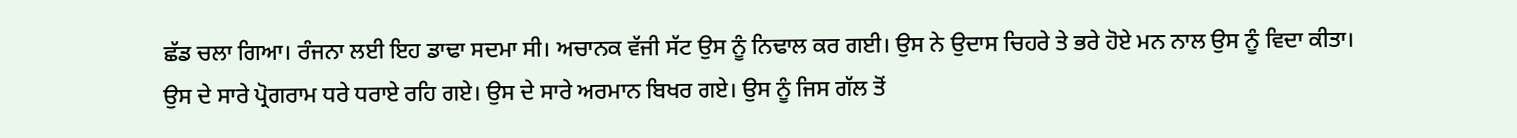ਛੱਡ ਚਲਾ ਗਿਆ। ਰੰਜਨਾ ਲਈ ਇਹ ਡਾਢਾ ਸਦਮਾ ਸੀ। ਅਚਾਨਕ ਵੱਜੀ ਸੱਟ ਉਸ ਨੂੰ ਨਿਢਾਲ ਕਰ ਗਈ। ਉਸ ਨੇ ਉਦਾਸ ਚਿਹਰੇ ਤੇ ਭਰੇ ਹੋਏ ਮਨ ਨਾਲ ਉਸ ਨੂੰ ਵਿਦਾ ਕੀਤਾ।
ਉਸ ਦੇ ਸਾਰੇ ਪ੍ਰੋਗਰਾਮ ਧਰੇ ਧਰਾਏ ਰਹਿ ਗਏ। ਉਸ ਦੇ ਸਾਰੇ ਅਰਮਾਨ ਬਿਖਰ ਗਏ। ਉਸ ਨੂੰ ਜਿਸ ਗੱਲ ਤੋਂ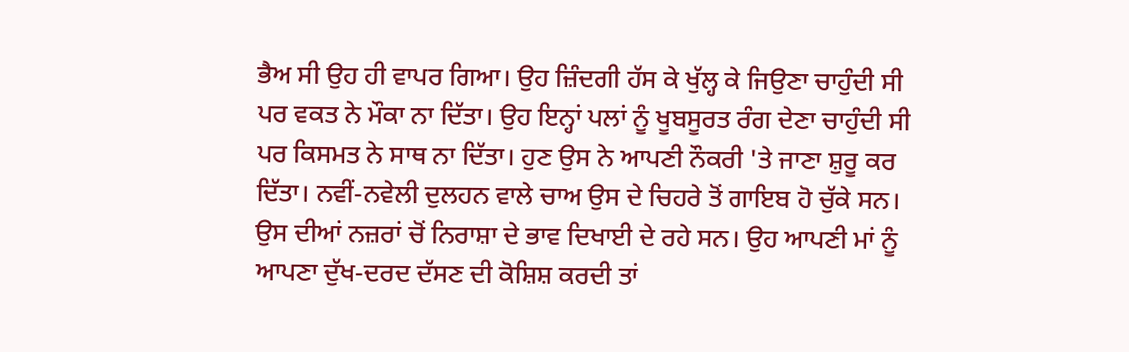ਭੈਅ ਸੀ ਉਹ ਹੀ ਵਾਪਰ ਗਿਆ। ਉਹ ਜ਼ਿੰਦਗੀ ਹੱਸ ਕੇ ਖੁੱਲ੍ਹ ਕੇ ਜਿਉਣਾ ਚਾਹੁੰਦੀ ਸੀ ਪਰ ਵਕਤ ਨੇ ਮੌਕਾ ਨਾ ਦਿੱਤਾ। ਉਹ ਇਨ੍ਹਾਂ ਪਲਾਂ ਨੂੰ ਖੂਬਸੂਰਤ ਰੰਗ ਦੇਣਾ ਚਾਹੁੰਦੀ ਸੀ ਪਰ ਕਿਸਮਤ ਨੇ ਸਾਥ ਨਾ ਦਿੱਤਾ। ਹੁਣ ਉਸ ਨੇ ਆਪਣੀ ਨੌਕਰੀ 'ਤੇ ਜਾਣਾ ਸ਼ੁਰੂ ਕਰ ਦਿੱਤਾ। ਨਵੀਂ-ਨਵੇਲੀ ਦੁਲਹਨ ਵਾਲੇ ਚਾਅ ਉਸ ਦੇ ਚਿਹਰੇ ਤੋਂ ਗਾਇਬ ਹੋ ਚੁੱਕੇ ਸਨ। ਉਸ ਦੀਆਂ ਨਜ਼ਰਾਂ ਚੋਂ ਨਿਰਾਸ਼ਾ ਦੇ ਭਾਵ ਦਿਖਾਈ ਦੇ ਰਹੇ ਸਨ। ਉਹ ਆਪਣੀ ਮਾਂ ਨੂੰ ਆਪਣਾ ਦੁੱਖ-ਦਰਦ ਦੱਸਣ ਦੀ ਕੋਸ਼ਿਸ਼ ਕਰਦੀ ਤਾਂ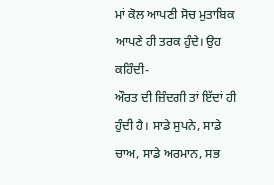ਮਾਂ ਕੋਲ ਆਪਣੀ ਸੋਚ ਮੁਤਾਬਿਕ ਆਪਣੇ ਹੀ ਤਰਕ ਹੁੰਦੇ। ਉਹ ਕਹਿੰਦੀ-
ਔਰਤ ਦੀ ਜ਼ਿੰਦਗੀ ਤਾਂ ਇੱਦਾਂ ਹੀ ਹੁੰਦੀ ਹੈ। ਸਾਡੇ ਸੁਪਨੇ, ਸਾਡੇ ਚਾਅ, ਸਾਡੇ ਅਰਮਾਨ, ਸਭ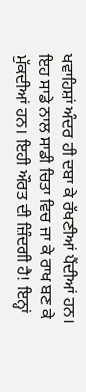ਖਵਾਹਿਸ਼ਾਂ ਅੰਦਰ ਹੀ ਦਬਾ ਕੇ ਰੱਖਣੀਆਂ ਪੈਂਦੀਆਂ ਹਨ। ਇਹ ਸਾਡੇ ਨਾਲ ਸਾਡੀ ਚਿਤਾ ਵਿਚ ਜਾ ਕੇ ਰਾਖ ਬਣ ਕੇ ਮੁੱਕਦੀਆਂ ਹਨ। ਇਹੀ ਔਰਤ ਦੀ ਜ਼ਿੰਦਗੀ ਹੈ! ਇਨ੍ਹਾਂ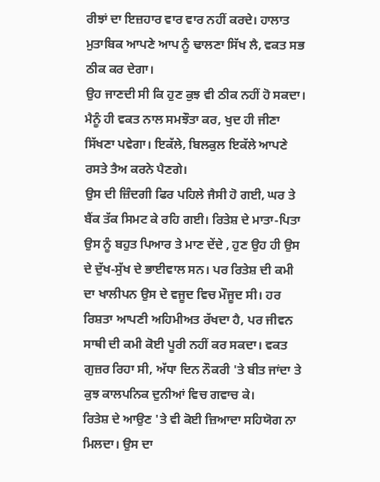ਰੀਝਾਂ ਦਾ ਇਜ਼ਹਾਰ ਵਾਰ ਵਾਰ ਨਹੀਂ ਕਰਦੇ। ਹਾਲਾਤ ਮੁਤਾਬਿਕ ਆਪਣੇ ਆਪ ਨੂੰ ਢਾਲਣਾ ਸਿੱਖ ਲੈ, ਵਕਤ ਸਭ ਠੀਕ ਕਰ ਦੇਗਾ।
ਉਹ ਜਾਣਦੀ ਸੀ ਕਿ ਹੁਣ ਕੁਝ ਵੀ ਠੀਕ ਨਹੀਂ ਹੋ ਸਕਦਾ। ਮੈਨੂੰ ਹੀ ਵਕਤ ਨਾਲ ਸਮਝੌਤਾ ਕਰ, ਖੁਦ ਹੀ ਜੀਣਾ ਸਿੱਖਣਾ ਪਵੇਗਾ। ਇਕੱਲੇ, ਬਿਲਕੁਲ ਇਕੱਲੇ ਆਪਣੇ ਰਸਤੇ ਤੈਅ ਕਰਨੇ ਪੈਣਗੇ।
ਉਸ ਦੀ ਜ਼ਿੰਦਗੀ ਫਿਰ ਪਹਿਲੇ ਜੈਸੀ ਹੋ ਗਈ, ਘਰ ਤੇ ਬੈਂਕ ਤੱਕ ਸਿਮਟ ਕੇ ਰਹਿ ਗਈ। ਰਿਤੇਸ਼ ਦੇ ਮਾਤਾ-ਪਿਤਾ ਉਸ ਨੂੰ ਬਹੁਤ ਪਿਆਰ ਤੇ ਮਾਣ ਦੇਂਦੇ , ਹੁਣ ਉਹ ਹੀ ਉਸ ਦੇ ਦੁੱਖ-ਸੁੱਖ ਦੇ ਭਾਈਵਾਲ ਸਨ। ਪਰ ਰਿਤੇਸ਼ ਦੀ ਕਮੀ ਦਾ ਖਾਲੀਪਨ ਉਸ ਦੇ ਵਜੂਦ ਵਿਚ ਮੌਜੂਦ ਸੀ। ਹਰ ਰਿਸ਼ਤਾ ਆਪਣੀ ਅਹਿਮੀਅਤ ਰੱਖਦਾ ਹੈ, ਪਰ ਜੀਵਨ ਸਾਥੀ ਦੀ ਕਮੀ ਕੋਈ ਪੂਰੀ ਨਹੀਂ ਕਰ ਸਕਦਾ। ਵਕਤ ਗੁਜ਼ਰ ਰਿਹਾ ਸੀ, ਅੱਧਾ ਦਿਨ ਨੌਕਰੀ 'ਤੇ ਬੀਤ ਜਾਂਦਾ ਤੇ ਕੁਝ ਕਾਲਪਨਿਕ ਦੁਨੀਆਂ ਵਿਚ ਗਵਾਚ ਕੇ।
ਰਿਤੇਸ਼ ਦੇ ਆਉਣ 'ਤੇ ਵੀ ਕੋਈ ਜ਼ਿਆਦਾ ਸਹਿਯੋਗ ਨਾ ਮਿਲਦਾ। ਉਸ ਦਾ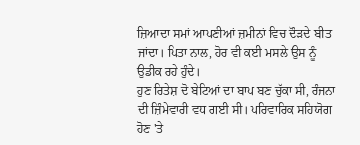ਜ਼ਿਆਦਾ ਸਮਾਂ ਆਪਣੀਆਂ ਜ਼ਮੀਨਾਂ ਵਿਚ ਦੌੜਦੇ ਬੀਤ ਜਾਂਦਾ। ਪਿਤਾ ਨਾਲ, ਹੋਰ ਵੀ ਕਈ ਮਸਲੇ ਉਸ ਨੂੰ ਉਡੀਕ ਰਹੇ ਹੁੰਦੇ।
ਹੁਣ ਰਿਤੇਸ਼ ਦੋ ਬੇਟਿਆਂ ਦਾ ਬਾਪ ਬਣ ਚੁੱਕਾ ਸੀ, ਰੰਜਨਾ ਦੀ ਜ਼ਿੰਮੇਵਾਰੀ ਵਧ ਗਈ ਸੀ। ਪਰਿਵਾਰਿਕ ਸਹਿਯੋਗ ਹੋਣ 'ਤੇ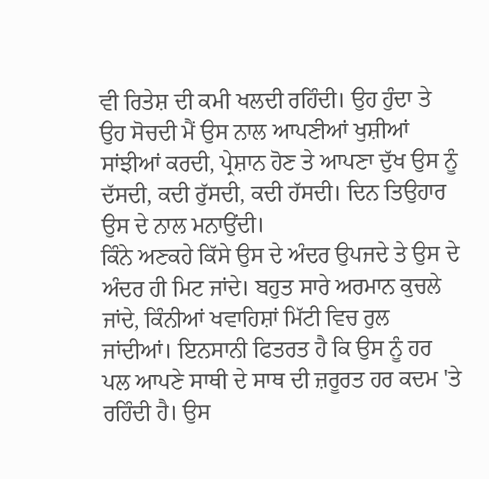ਵੀ ਰਿਤੇਸ਼ ਦੀ ਕਮੀ ਖਲਦੀ ਰਹਿੰਦੀ। ਉਹ ਹੁੰਦਾ ਤੇ ਉਹ ਸੋਚਦੀ ਮੈਂ ਉਸ ਨਾਲ ਆਪਣੀਆਂ ਖੁਸ਼ੀਆਂ ਸਾਂਝੀਆਂ ਕਰਦੀ, ਪ੍ਰੇਸ਼ਾਨ ਹੋਣ ਤੇ ਆਪਣਾ ਦੁੱਖ ਉਸ ਨੂੰ ਦੱਸਦੀ, ਕਦੀ ਰੁੱਸਦੀ, ਕਦੀ ਹੱਸਦੀ। ਦਿਨ ਤਿਉਹਾਰ ਉਸ ਦੇ ਨਾਲ ਮਨਾਉਂਦੀ।
ਕਿੰਨੇ ਅਣਕਹੇ ਕਿੱਸੇ ਉਸ ਦੇ ਅੰਦਰ ਉਪਜਦੇ ਤੇ ਉਸ ਦੇ ਅੰਦਰ ਹੀ ਮਿਟ ਜਾਂਦੇ। ਬਹੁਤ ਸਾਰੇ ਅਰਮਾਨ ਕੁਚਲੇ ਜਾਂਦੇ, ਕਿੰਨੀਆਂ ਖਵਾਹਿਸ਼ਾਂ ਮਿੱਟੀ ਵਿਚ ਰੁਲ ਜਾਂਦੀਆਂ। ਇਨਸਾਨੀ ਫਿਤਰਤ ਹੈ ਕਿ ਉਸ ਨੂੰ ਹਰ ਪਲ ਆਪਣੇ ਸਾਥੀ ਦੇ ਸਾਥ ਦੀ ਜ਼ਰੂਰਤ ਹਰ ਕਦਮ 'ਤੇ ਰਹਿੰਦੀ ਹੈ। ਉਸ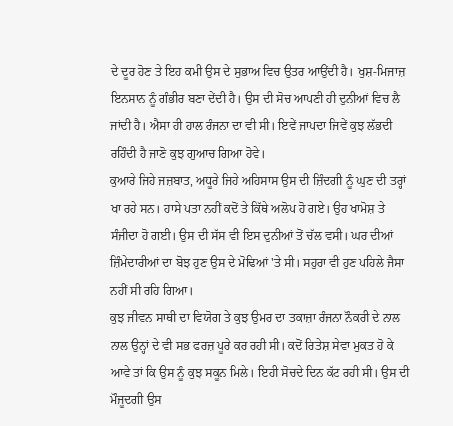ਦੇ ਦੂਰ ਹੋਣ ਤੇ ਇਹ ਕਮੀ ਉਸ ਦੇ ਸੁਭਾਅ ਵਿਚ ਉਤਰ ਆਉਂਦੀ ਹੈ। ਖੁਸ਼-ਮਿਜਾਜ਼ ਇਨਸਾਨ ਨੂੰ ਗੰਭੀਰ ਬਣਾ ਦੇਂਦੀ ਹੈ। ਉਸ ਦੀ ਸੋਚ ਆਪਣੀ ਹੀ ਦੁਨੀਆਂ ਵਿਚ ਲੈ ਜਾਂਦੀ ਹੈ। ਐਸਾ ਹੀ ਹਾਲ ਰੰਜਨਾ ਦਾ ਵੀ ਸੀ। ਇਵੇਂ ਜਾਪਦਾ ਜਿਵੇਂ ਕੁਝ ਲੱਭਦੀ ਰਹਿੰਦੀ ਹੈ ਜਾਣੋ ਕੁਝ ਗੁਆਚ ਗਿਆ ਹੋਵੇ।
ਕੁਆਰੇ ਜਿਹੇ ਜਜ਼ਬਾਤ, ਅਧੂਰੇ ਜਿਹੇ ਅਹਿਸਾਸ ਉਸ ਦੀ ਜ਼ਿੰਦਗੀ ਨੂੰ ਘੁਣ ਦੀ ਤਰ੍ਹਾਂ ਖਾ ਰਹੇ ਸਨ। ਹਾਸੇ ਪਤਾ ਨਹੀਂ ਕਦੋਂ ਤੇ ਕਿੱਥੇ ਅਲੋਪ ਹੋ ਗਏ। ਉਹ ਖਾਮੋਸ਼ ਤੇ ਸੰਜੀਦਾ ਹੋ ਗਈ। ਉਸ ਦੀ ਸੱਸ ਵੀ ਇਸ ਦੁਨੀਆਂ ਤੋਂ ਚੱਲ ਵਸੀ। ਘਰ ਦੀਆਂ ਜ਼ਿੰਮੇਦਾਰੀਆਂ ਦਾ ਬੋਝ ਹੁਣ ਉਸ ਦੇ ਮੋਢਿਆਂ 'ਤੇ ਸੀ। ਸਹੁਰਾ ਵੀ ਹੁਣ ਪਹਿਲੇ ਜੈਸਾ ਨਹੀਂ ਸੀ ਰਹਿ ਗਿਆ।
ਕੁਝ ਜੀਵਨ ਸਾਥੀ ਦਾ ਵਿਯੋਗ ਤੇ ਕੁਝ ਉਮਰ ਦਾ ਤਕਾਜ਼ਾ ਰੰਜਨਾ ਨੌਕਰੀ ਦੇ ਨਾਲ ਨਾਲ ਉਨ੍ਹਾਂ ਦੇ ਵੀ ਸਭ ਫਰਜ਼ ਪੂਰੇ ਕਰ ਰਹੀ ਸੀ। ਕਦੋਂ ਰਿਤੇਸ਼ ਸੇਵਾ ਮੁਕਤ ਹੋ ਕੇ ਆਵੇ ਤਾਂ ਕਿ ਉਸ ਨੂੰ ਕੁਝ ਸਕੂਨ ਮਿਲੇ। ਇਹੀ ਸੋਚਦੇ ਦਿਨ ਕੱਟ ਰਹੀ ਸੀ। ਉਸ ਦੀ ਮੌਜੂਦਗੀ ਉਸ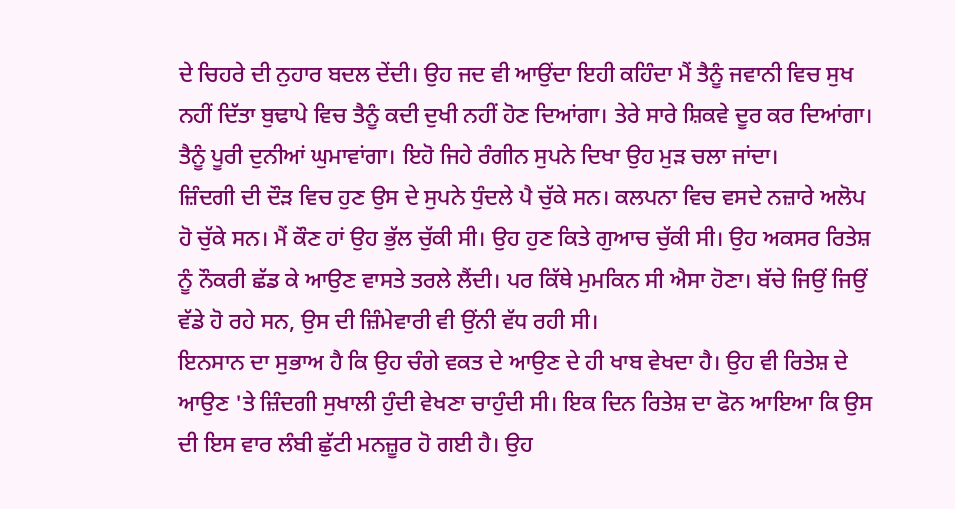ਦੇ ਚਿਹਰੇ ਦੀ ਨੁਹਾਰ ਬਦਲ ਦੇਂਦੀ। ਉਹ ਜਦ ਵੀ ਆਉਂਦਾ ਇਹੀ ਕਹਿੰਦਾ ਮੈਂ ਤੈਨੂੰ ਜਵਾਨੀ ਵਿਚ ਸੁਖ ਨਹੀਂ ਦਿੱਤਾ ਬੁਢਾਪੇ ਵਿਚ ਤੈਨੂੰ ਕਦੀ ਦੁਖੀ ਨਹੀਂ ਹੋਣ ਦਿਆਂਗਾ। ਤੇਰੇ ਸਾਰੇ ਸ਼ਿਕਵੇ ਦੂਰ ਕਰ ਦਿਆਂਗਾ। ਤੈਨੂੰ ਪੂਰੀ ਦੁਨੀਆਂ ਘੁਮਾਵਾਂਗਾ। ਇਹੋ ਜਿਹੇ ਰੰਗੀਨ ਸੁਪਨੇ ਦਿਖਾ ਉਹ ਮੁੜ ਚਲਾ ਜਾਂਦਾ।
ਜ਼ਿੰਦਗੀ ਦੀ ਦੌੜ ਵਿਚ ਹੁਣ ਉਸ ਦੇ ਸੁਪਨੇ ਧੁੰਦਲੇ ਪੈ ਚੁੱਕੇ ਸਨ। ਕਲਪਨਾ ਵਿਚ ਵਸਦੇ ਨਜ਼ਾਰੇ ਅਲੋਪ ਹੋ ਚੁੱਕੇ ਸਨ। ਮੈਂ ਕੌਣ ਹਾਂ ਉਹ ਭੁੱਲ ਚੁੱਕੀ ਸੀ। ਉਹ ਹੁਣ ਕਿਤੇ ਗੁਆਚ ਚੁੱਕੀ ਸੀ। ਉਹ ਅਕਸਰ ਰਿਤੇਸ਼ ਨੂੰ ਨੌਕਰੀ ਛੱਡ ਕੇ ਆਉਣ ਵਾਸਤੇ ਤਰਲੇ ਲੈਂਦੀ। ਪਰ ਕਿੱਥੇ ਮੁਮਕਿਨ ਸੀ ਐਸਾ ਹੋਣਾ। ਬੱਚੇ ਜਿਉਂ ਜਿਉਂ ਵੱਡੇ ਹੋ ਰਹੇ ਸਨ, ਉਸ ਦੀ ਜ਼ਿੰਮੇਵਾਰੀ ਵੀ ਉਂਨੀ ਵੱਧ ਰਹੀ ਸੀ।
ਇਨਸਾਨ ਦਾ ਸੁਭਾਅ ਹੈ ਕਿ ਉਹ ਚੰਗੇ ਵਕਤ ਦੇ ਆਉਣ ਦੇ ਹੀ ਖਾਬ ਵੇਖਦਾ ਹੈ। ਉਹ ਵੀ ਰਿਤੇਸ਼ ਦੇ ਆਉਣ 'ਤੇ ਜ਼ਿੰਦਗੀ ਸੁਖਾਲੀ ਹੁੰਦੀ ਵੇਖਣਾ ਚਾਹੁੰਦੀ ਸੀ। ਇਕ ਦਿਨ ਰਿਤੇਸ਼ ਦਾ ਫੋਨ ਆਇਆ ਕਿ ਉਸ ਦੀ ਇਸ ਵਾਰ ਲੰਬੀ ਛੁੱਟੀ ਮਨਜ਼ੂਰ ਹੋ ਗਈ ਹੈ। ਉਹ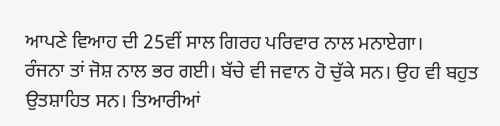ਆਪਣੇ ਵਿਆਹ ਦੀ 25ਵੀਂ ਸਾਲ ਗਿਰਹ ਪਰਿਵਾਰ ਨਾਲ ਮਨਾਏਗਾ।
ਰੰਜਨਾ ਤਾਂ ਜੋਸ਼ ਨਾਲ ਭਰ ਗਈ। ਬੱਚੇ ਵੀ ਜਵਾਨ ਹੋ ਚੁੱਕੇ ਸਨ। ਉਹ ਵੀ ਬਹੁਤ ਉਤਸ਼ਾਹਿਤ ਸਨ। ਤਿਆਰੀਆਂ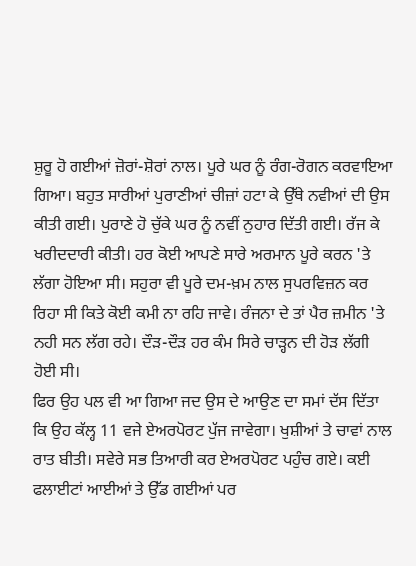ਸ਼ੁਰੂ ਹੋ ਗਈਆਂ ਜ਼ੋਰਾਂ-ਸ਼ੋਰਾਂ ਨਾਲ। ਪੂਰੇ ਘਰ ਨੂੰ ਰੰਗ-ਰੋਗਨ ਕਰਵਾਇਆ ਗਿਆ। ਬਹੁਤ ਸਾਰੀਆਂ ਪੁਰਾਣੀਆਂ ਚੀਜ਼ਾਂ ਹਟਾ ਕੇ ਉੱਥੇ ਨਵੀਆਂ ਦੀ ਉਸ ਕੀਤੀ ਗਈ। ਪੁਰਾਣੇ ਹੋ ਚੁੱਕੇ ਘਰ ਨੂੰ ਨਵੀਂ ਨੁਹਾਰ ਦਿੱਤੀ ਗਈ। ਰੱਜ ਕੇ ਖਰੀਦਦਾਰੀ ਕੀਤੀ। ਹਰ ਕੋਈ ਆਪਣੇ ਸਾਰੇ ਅਰਮਾਨ ਪੂਰੇ ਕਰਨ 'ਤੇ ਲੱਗਾ ਹੋਇਆ ਸੀ। ਸਹੁਰਾ ਵੀ ਪੂਰੇ ਦਮ-ਖ਼ਮ ਨਾਲ ਸੁਪਰਵਿਜ਼ਨ ਕਰ ਰਿਹਾ ਸੀ ਕਿਤੇ ਕੋਈ ਕਮੀ ਨਾ ਰਹਿ ਜਾਵੇ। ਰੰਜਨਾ ਦੇ ਤਾਂ ਪੈਰ ਜ਼ਮੀਨ 'ਤੇ ਨਹੀ ਸਨ ਲੱਗ ਰਹੇ। ਦੌੜ-ਦੌੜ ਹਰ ਕੰਮ ਸਿਰੇ ਚਾੜ੍ਹਨ ਦੀ ਹੋੜ ਲੱਗੀ ਹੋਈ ਸੀ।
ਫਿਰ ਉਹ ਪਲ ਵੀ ਆ ਗਿਆ ਜਦ ਉਸ ਦੇ ਆਉਣ ਦਾ ਸਮਾਂ ਦੱਸ ਦਿੱਤਾ ਕਿ ਉਹ ਕੱਲ੍ਹ 11 ਵਜੇ ਏਅਰਪੋਰਟ ਪੁੱਜ ਜਾਵੇਗਾ। ਖੁਸ਼ੀਆਂ ਤੇ ਚਾਵਾਂ ਨਾਲ ਰਾਤ ਬੀਤੀ। ਸਵੇਰੇ ਸਭ ਤਿਆਰੀ ਕਰ ਏਅਰਪੋਰਟ ਪਹੁੰਚ ਗਏ। ਕਈ ਫਲਾਈਟਾਂ ਆਈਆਂ ਤੇ ਉੱਡ ਗਈਆਂ ਪਰ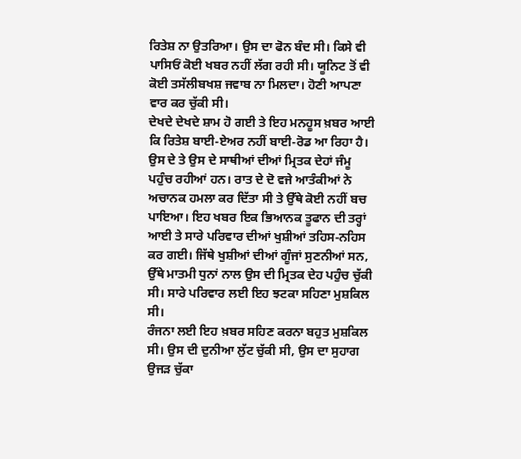ਰਿਤੇਸ਼ ਨਾ ਉਤਰਿਆ। ਉਸ ਦਾ ਫੋਨ ਬੰਦ ਸੀ। ਕਿਸੇ ਵੀ ਪਾਸਿਓਂ ਕੋਈ ਖਬਰ ਨਹੀਂ ਲੱਗ ਰਹੀ ਸੀ। ਯੂਨਿਟ ਤੋਂ ਵੀ ਕੋਈ ਤਸੱਲੀਬਖਸ਼ ਜਵਾਬ ਨਾ ਮਿਲਦਾ। ਹੋਣੀ ਆਪਣਾ ਵਾਰ ਕਰ ਚੁੱਕੀ ਸੀ।
ਦੇਖਦੇ ਦੇਖਦੇ ਸ਼ਾਮ ਹੋ ਗਈ ਤੇ ਇਹ ਮਨਹੂਸ ਖ਼ਬਰ ਆਈ ਕਿ ਰਿਤੇਸ਼ ਬਾਈ-ਏਅਰ ਨਹੀਂ ਬਾਈ-ਰੋਡ ਆ ਰਿਹਾ ਹੈ। ਉਸ ਦੇ ਤੇ ਉਸ ਦੇ ਸਾਥੀਆਂ ਦੀਆਂ ਮ੍ਰਿਤਕ ਦੇਹਾਂ ਜੰਮੂ ਪਹੁੰਚ ਰਹੀਆਂ ਹਨ। ਰਾਤ ਦੇ ਦੋ ਵਜੇ ਆਤੰਕੀਆਂ ਨੇ ਅਚਾਨਕ ਹਮਲਾ ਕਰ ਦਿੱਤਾ ਸੀ ਤੇ ਉੱਥੇ ਕੋਈ ਨਹੀਂ ਬਚ ਪਾਇਆ। ਇਹ ਖਬਰ ਇਕ ਭਿਆਨਕ ਤੂਫਾਨ ਦੀ ਤਰ੍ਹਾਂ ਆਈ ਤੇ ਸਾਰੇ ਪਰਿਵਾਰ ਦੀਆਂ ਖੁਸ਼ੀਆਂ ਤਹਿਸ-ਨਹਿਸ ਕਰ ਗਈ। ਜਿੱਥੇ ਖੁਸ਼ੀਆਂ ਦੀਆਂ ਗੂੰਜਾਂ ਸੁਣਨੀਆਂ ਸਨ, ਉੱਥੇ ਮਾਤਮੀ ਧੁਨਾਂ ਨਾਲ ਉਸ ਦੀ ਮ੍ਰਿਤਕ ਦੇਹ ਪਹੁੰਚ ਚੁੱਕੀ ਸੀ। ਸਾਰੇ ਪਰਿਵਾਰ ਲਈ ਇਹ ਝਟਕਾ ਸਹਿਣਾ ਮੁਸ਼ਕਿਲ ਸੀ।
ਰੰਜਨਾ ਲਈ ਇਹ ਖ਼ਬਰ ਸਹਿਣ ਕਰਨਾ ਬਹੁਤ ਮੁਸ਼ਕਿਲ ਸੀ। ਉਸ ਦੀ ਦੁਨੀਆ ਲੁੱਟ ਚੁੱਕੀ ਸੀ, ਉਸ ਦਾ ਸੁਹਾਗ ਉਜੜ ਚੁੱਕਾ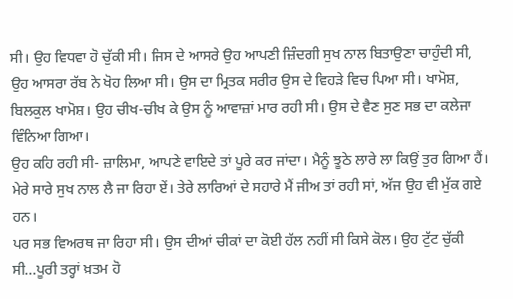ਸੀ। ਉਹ ਵਿਧਵਾ ਹੋ ਚੁੱਕੀ ਸੀ। ਜਿਸ ਦੇ ਆਸਰੇ ਉਹ ਆਪਣੀ ਜ਼ਿੰਦਗੀ ਸੁਖ ਨਾਲ ਬਿਤਾਉਣਾ ਚਾਹੁੰਦੀ ਸੀ, ਉਹ ਆਸਰਾ ਰੱਬ ਨੇ ਖੋਹ ਲਿਆ ਸੀ। ਉਸ ਦਾ ਮ੍ਰਿਤਕ ਸਰੀਰ ਉਸ ਦੇ ਵਿਹੜੇ ਵਿਚ ਪਿਆ ਸੀ। ਖਾਮੋਸ਼, ਬਿਲਕੁਲ ਖਾਮੋਸ਼। ਉਹ ਚੀਖ-ਚੀਖ ਕੇ ਉਸ ਨੂੰ ਆਵਾਜ਼ਾਂ ਮਾਰ ਰਹੀ ਸੀ। ਉਸ ਦੇ ਵੈਣ ਸੁਣ ਸਭ ਦਾ ਕਲੇਜਾ ਵਿੰਨਿਆ ਗਿਆ।
ਉਹ ਕਹਿ ਰਹੀ ਸੀ- ਜ਼ਾਲਿਮਾ, ਆਪਣੇ ਵਾਇਦੇ ਤਾਂ ਪੂਰੇ ਕਰ ਜਾਂਦਾ। ਮੈਨੂੰ ਝੂਠੇ ਲਾਰੇ ਲਾ ਕਿਉਂ ਤੁਰ ਗਿਆ ਹੈਂ। ਮੇਰੇ ਸਾਰੇ ਸੁਖ ਨਾਲ ਲੈ ਜਾ ਰਿਹਾ ਏਂ। ਤੇਰੇ ਲਾਰਿਆਂ ਦੇ ਸਹਾਰੇ ਮੈਂ ਜੀਅ ਤਾਂ ਰਹੀ ਸਾਂ, ਅੱਜ ਉਹ ਵੀ ਮੁੱਕ ਗਏ ਹਨ।
ਪਰ ਸਭ ਵਿਅਰਥ ਜਾ ਰਿਹਾ ਸੀ। ਉਸ ਦੀਆਂ ਚੀਕਾਂ ਦਾ ਕੋਈ ਹੱਲ ਨਹੀਂ ਸੀ ਕਿਸੇ ਕੋਲ। ਉਹ ਟੁੱਟ ਚੁੱਕੀ ਸੀ...ਪੂਰੀ ਤਰ੍ਹਾਂ ਖ਼ਤਮ ਹੋ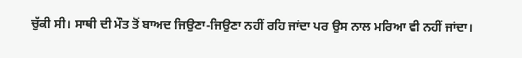ਚੁੱਕੀ ਸੀ। ਸਾਥੀ ਦੀ ਮੌਤ ਤੋਂ ਬਾਅਦ ਜਿਉਣਾ-ਜਿਉਣਾ ਨਹੀਂ ਰਹਿ ਜਾਂਦਾ ਪਰ ਉਸ ਨਾਲ ਮਰਿਆ ਵੀ ਨਹੀਂ ਜਾਂਦਾ।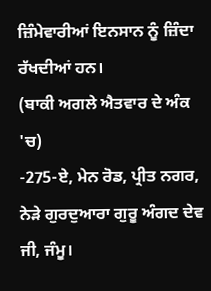ਜ਼ਿੰਮੇਵਾਰੀਆਂ ਇਨਸਾਨ ਨੂੰ ਜ਼ਿੰਦਾ ਰੱਖਦੀਆਂ ਹਨ।
(ਬਾਕੀ ਅਗਲੇ ਐਤਵਾਰ ਦੇ ਅੰਕ 'ਚ)
-275-ਏ, ਮੇਨ ਰੋਡ, ਪ੍ਰੀਤ ਨਗਰ, ਨੇੜੇ ਗੁਰਦੁਆਰਾ ਗੁਰੂ ਅੰਗਦ ਦੇਵ ਜੀ, ਜੰਮੂ।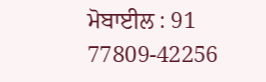ਮੋਬਾਈਲ : 91 77809-42256